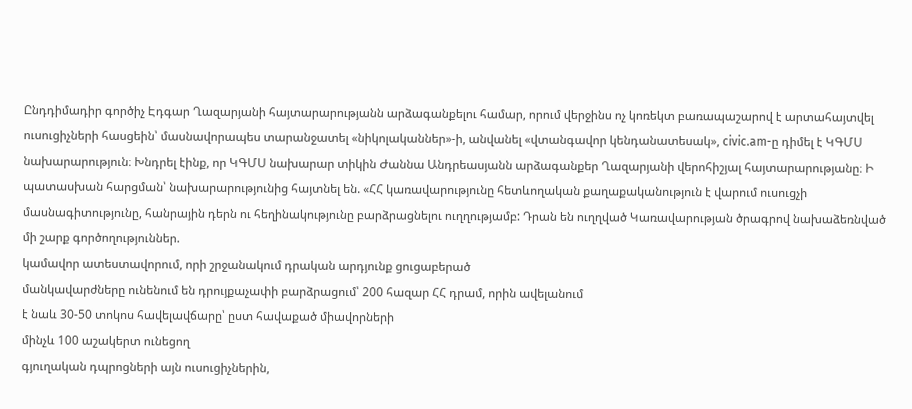Ընդդիմադիր գործիչ Էդգար Ղազարյանի հայտարարությանն արձագանքելու համար, որում վերջինս ոչ կոռեկտ բառապաշարով է արտահայտվել ուսուցիչների հասցեին՝ մասնավորապես տարանջատել «նիկոլականներ»-ի, անվանել «վտանգավոր կենդանատեսակ», civic.am-ը դիմել է ԿԳՄՍ նախարարություն։ Խնդրել էինք, որ ԿԳՄՍ նախարար տիկին Ժաննա Անդրեասյանն արձագանքեր Ղազարյանի վերոհիշյալ հայտարարությանը։ Ի պատասխան հարցման՝ նախարարությունից հայտնել են. «ՀՀ կառավարությունը հետևողական քաղաքականություն է վարում ուսուցչի մասնագիտությունը, հանրային դերն ու հեղինակությունը բարձրացնելու ուղղությամբ: Դրան են ուղղված Կառավարության ծրագրով նախաձեռնված մի շարք գործողություններ.
կամավոր ատեստավորում, որի շրջանակում դրական արդյունք ցուցաբերած
մանկավարժները ունենում են դրույքաչափի բարձրացում՝ 200 հազար ՀՀ դրամ, որին ավելանում
է նաև 30-50 տոկոս հավելավճարը՝ ըստ հավաքած միավորների
մինչև 100 աշակերտ ունեցող
գյուղական դպրոցների այն ուսուցիչներին,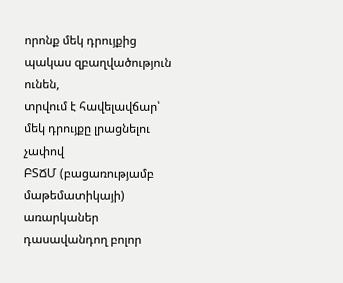որոնք մեկ դրույքից պակաս զբաղվածություն ունեն,
տրվում է հավելավճար՝ մեկ դրույքը լրացնելու չափով
ԲՏՃՄ (բացառությամբ մաթեմատիկայի)
առարկաներ դասավանդող բոլոր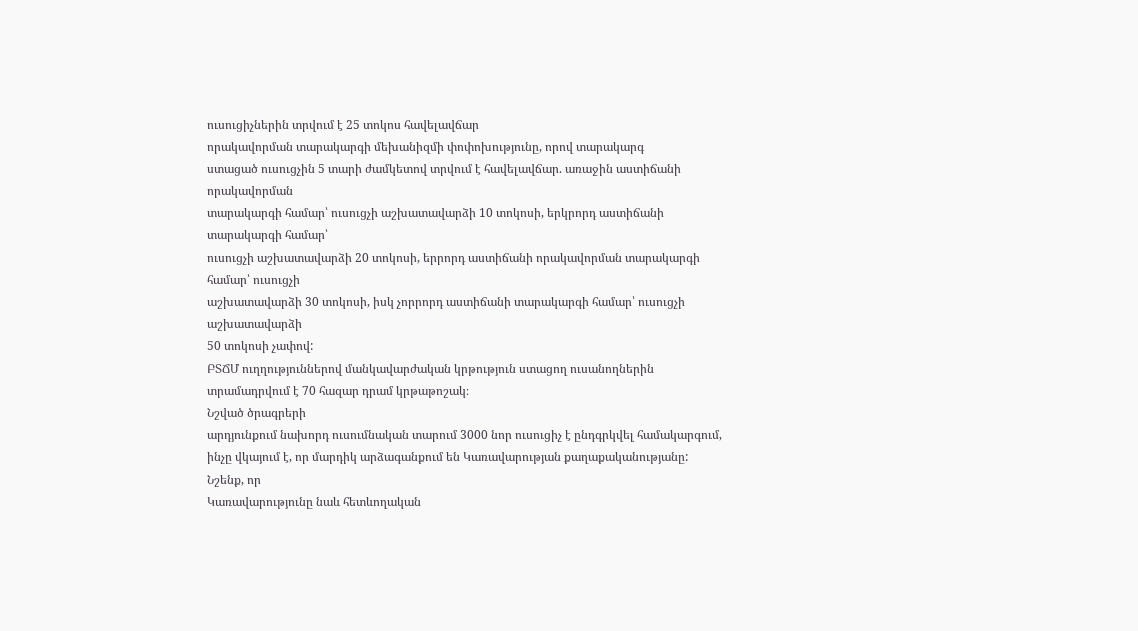ուսուցիչներին տրվում է 25 տոկոս հավելավճար
որակավորման տարակարգի մեխանիզմի փոփոխությունը, որով տարակարգ
ստացած ուսուցչին 5 տարի ժամկետով տրվում է հավելավճար. առաջին աստիճանի որակավորման
տարակարգի համար՝ ուսուցչի աշխատավարձի 10 տոկոսի, երկրորդ աստիճանի տարակարգի համար՝
ուսուցչի աշխատավարձի 20 տոկոսի, երրորդ աստիճանի որակավորման տարակարգի համար՝ ուսուցչի
աշխատավարձի 30 տոկոսի, իսկ չորրորդ աստիճանի տարակարգի համար՝ ուսուցչի աշխատավարձի
50 տոկոսի չափով:
ԲՏՃՄ ուղղություններով մանկավարժական կրթություն ստացող ուսանողներին
տրամադրվում է 70 հազար դրամ կրթաթոշակ։
Նշված ծրագրերի
արդյունքում նախորդ ուսումնական տարում 3000 նոր ուսուցիչ է ընդգրկվել համակարգում,
ինչը վկայում է, որ մարդիկ արձագանքում են Կառավարության քաղաքականությանը:
Նշենք, որ
Կառավարությունը նաև հետևողական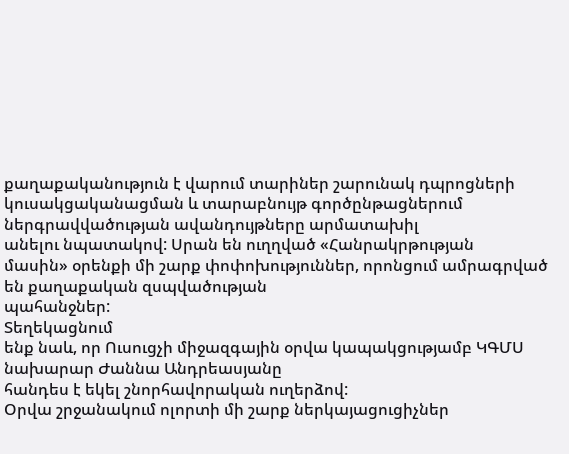քաղաքականություն է վարում տարիներ շարունակ դպրոցների
կուսակցականացման և տարաբնույթ գործընթացներում ներգրավվածության ավանդույթները արմատախիլ
անելու նպատակով: Սրան են ուղղված «Հանրակրթության
մասին» օրենքի մի շարք փոփոխություններ, որոնցում ամրագրված են քաղաքական զսպվածության
պահանջներ:
Տեղեկացնում
ենք նաև, որ Ուսուցչի միջազգային օրվա կապակցությամբ ԿԳՄՍ նախարար Ժաննա Անդրեասյանը
հանդես է եկել շնորհավորական ուղերձով:
Օրվա շրջանակում ոլորտի մի շարք ներկայացուցիչներ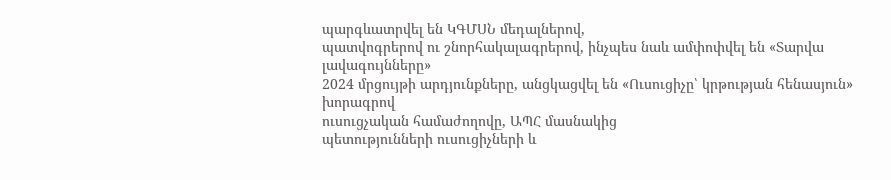պարգևատրվել են ԿԳՄՍՆ մեդալներով,
պատվոգրերով ու շնորհակալագրերով, ինչպես նաև ամփոփվել են «Տարվա լավագույնները»
2024 մրցույթի արդյունքները, անցկացվել են «Ուսուցիչը՝ կրթության հենասյուն» խորագրով
ուսուցչական համաժողովը, ԱՊՀ մասնակից
պետությունների ուսուցիչների և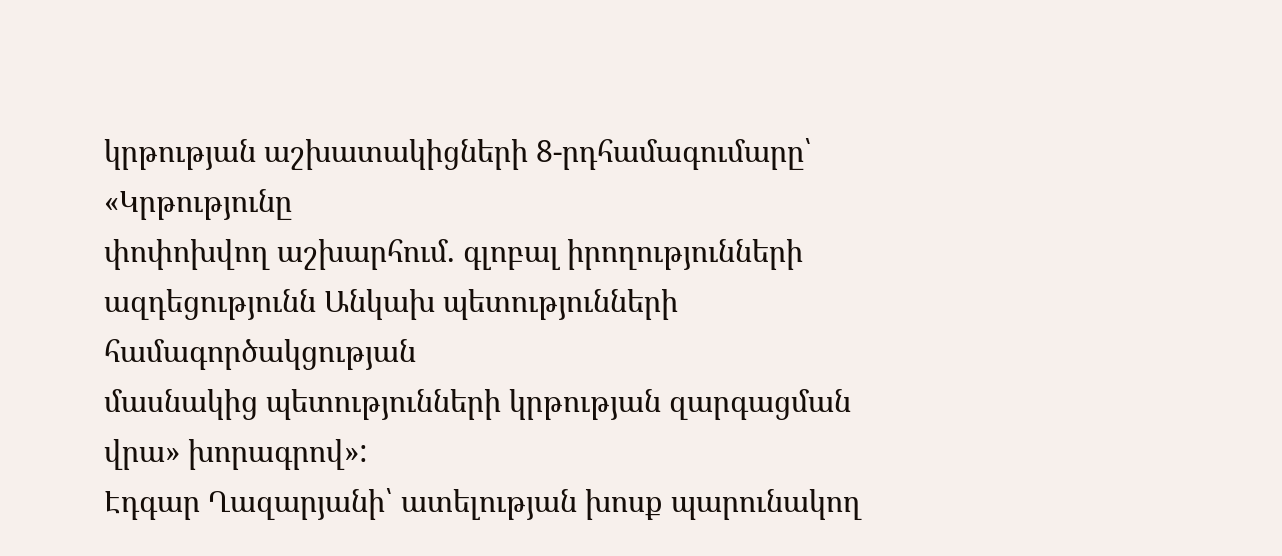կրթության աշխատակիցների 8-րդհամագումարը՝ «Կրթությունը
փոփոխվող աշխարհում. գլոբալ իրողությունների ազդեցությունն Անկախ պետությունների համագործակցության
մասնակից պետությունների կրթության զարգացման վրա» խորագրով»:
Էդգար Ղազարյանի՝ ատելության խոսք պարունակող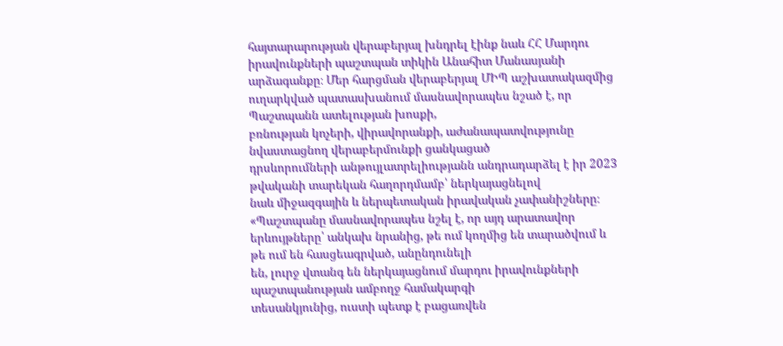հայտարարության վերաբերյալ խնդրել էինք նաև ՀՀ Մարդու
իրավունքների պաշտպան տիկին Անահիտ Մանասյանի արձագանքը։ Մեր հարցման վերաբերյալ ՄԻՊ աշխատակազմից ուղարկված պատասխանում մասնավորապես նշած է, որ Պաշտպանն ատելության խոսքի,
բռնության կոչերի, վիրավորանքի, աժանապատվությունը նվաստացնող վերաբերմունքի ցանկացած
դրսևորումների անթույլատրելիությանն անդրադարձել է իր 2023 թվականի տարեկան հաղորդմամբ՝ ներկայացնելով
նաև միջազգային և ներպետական իրավական չափանիշները։ «Պաշտպանը մասնավորապես նշել է, որ այդ արատավոր
երևույթները՝ անկախ նրանից, թե ում կողմից են տարածվում և թե ում են հասցեագրված, անընդունելի
են, լուրջ վտանգ են ներկայացնում մարդու իրավունքների պաշտպանության ամբողջ համակարգի
տեսանկյունից, ուստի պետք է բացառվեն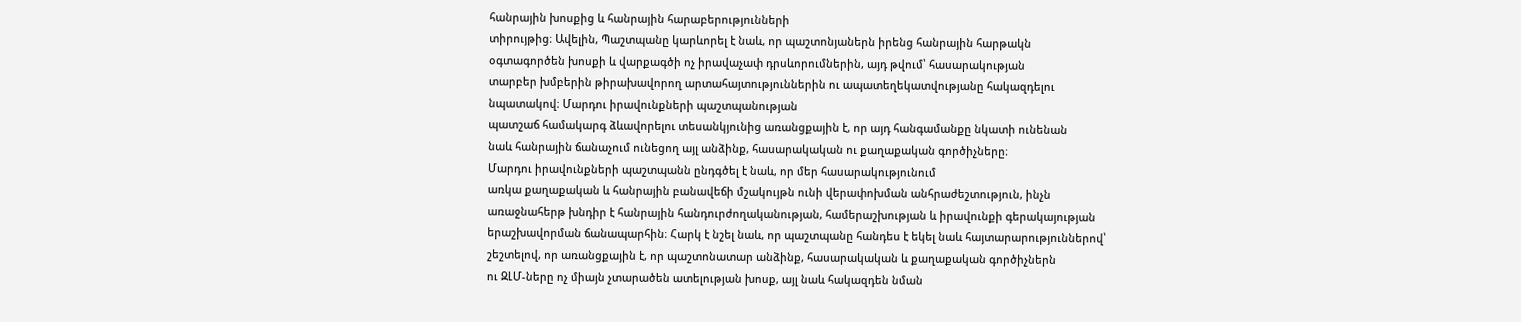հանրային խոսքից և հանրային հարաբերությունների
տիրույթից։ Ավելին, Պաշտպանը կարևորել է նաև, որ պաշտոնյաներն իրենց հանրային հարթակն
օգտագործեն խոսքի և վարքագծի ոչ իրավաչափ դրսևորումներին, այդ թվում՝ հասարակության
տարբեր խմբերին թիրախավորող արտահայտություններին ու ապատեղեկատվությանը հակազդելու
նպատակով։ Մարդու իրավունքների պաշտպանության
պատշաճ համակարգ ձևավորելու տեսանկյունից առանցքային է, որ այդ հանգամանքը նկատի ունենան
նաև հանրային ճանաչում ունեցող այլ անձինք, հասարակական ու քաղաքական գործիչները։
Մարդու իրավունքների պաշտպանն ընդգծել է նաև, որ մեր հասարակությունում
առկա քաղաքական և հանրային բանավեճի մշակույթն ունի վերափոխման անհրաժեշտություն, ինչն
առաջնահերթ խնդիր է հանրային հանդուրժողականության, համերաշխության և իրավունքի գերակայության
երաշխավորման ճանապարհին։ Հարկ է նշել նաև, որ պաշտպանը հանդես է եկել նաև հայտարարություններով՝
շեշտելով, որ առանցքային է, որ պաշտոնատար անձինք, հասարակական և քաղաքական գործիչներն
ու ԶԼՄ-ները ոչ միայն չտարածեն ատելության խոսք, այլ նաև հակազդեն նման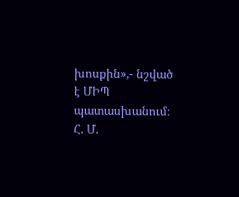խոսքին»,- նշված
է ՄԻՊ պատասխանում։
Հ. Մ.